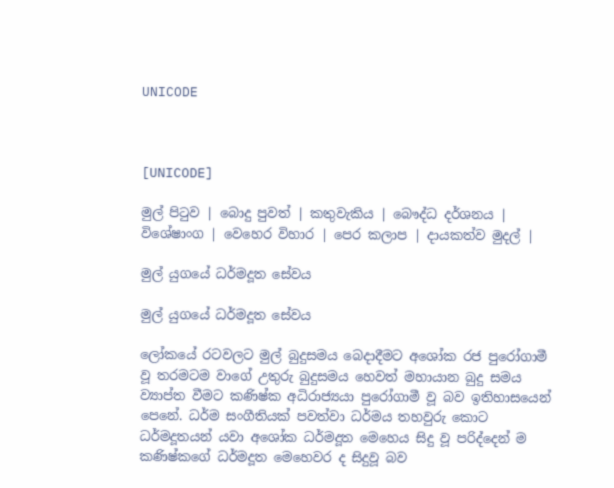UNICODE



[UNICODE]

මුල් පිටුව | බොදු පුවත් | කතුවැකිය | බෞද්ධ දර්ශනය | විශේෂාංග | වෙහෙර විහාර | පෙර කලාප | දායකත්ව මුදල් |

මුල් යුගයේ ධර්මදූත සේවය

මුල් යුගයේ ධර්මදූත සේවය

ලෝකයේ රටවලට මුල් බුදුසමය බෙදාදීමට අශෝක රජ පුරෝගාමී වූ තරමටම වාගේ උතුරු බුදුසමය හෙවත් මහායාන බුදු සමය ව්‍යාප්ත වීමට කණිෂ්ක අධිරාජ්‍යයා පුරෝගාමී වූ බව ඉතිහාසයෙන් පෙනේ. ධර්ම සංගීතියක් පවත්වා ධර්මය තහවුරු කොට ධර්මදූතයන් යවා අශෝක ධර්මදූත මෙහෙය සිදු වූ පරිද්දෙන් ම කණිෂ්කගේ ධර්මදූත මෙහෙවර ද සිදුවූ බව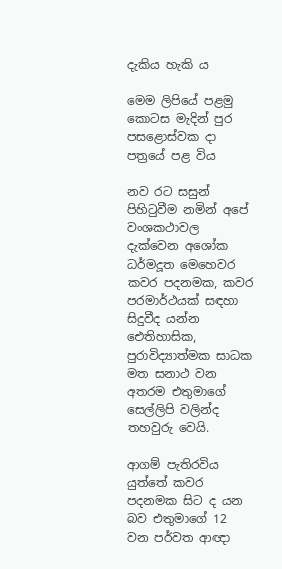දැකිය හැකි ය

මෙම ලිපියේ පළමු කොටස මැදින් පුර පසළොස්වක දා පත්‍රයේ පළ විය

නව රට සසුන් පිහිටුවීම නමින් අපේ වංශකථාවල දැක්වෙන අශෝක ධර්මදූත මෙහෙවර කවර පදනමක, කවර පරමාර්ථයක් සඳහා සිදුවීද යන්න ඓතිහාසික, පුරාවිද්‍යාත්මක සාධක මත සනාථ වන අතරම එතුමාගේ සෙල්ලිපි වලින්ද තහවුරු වෙයි.

ආගම් පැතිරවිය යුත්තේ කවර පදනමක සිට ද යන බව එතුමාගේ 12 වන පර්වත ආඥා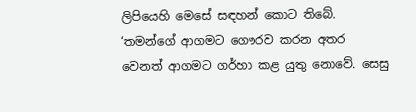ලිපියෙහි මෙසේ සඳහන් කොට තිබේ. ‘තමන්ගේ ආගමට ගෞරව කරන අතර වෙනත් ආගමට ගර්හා කළ යුතු නොවේ. සෙසු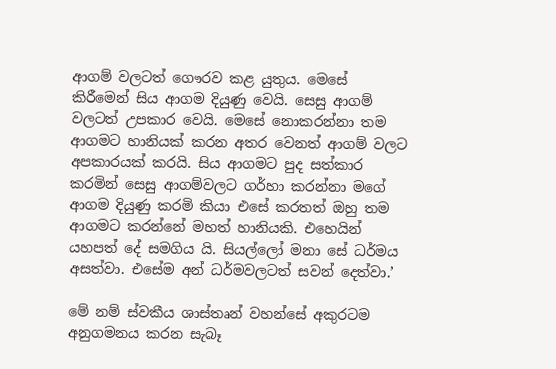ආගම් වලටත් ගෞරව කළ යුතුය. මෙසේ කිරීමෙන් සිය ආගම දියුණු වෙයි. සෙසු ආගම් වලටත් උපකාර වෙයි. මෙසේ නොකරන්නා තම ආගමට හානියක් කරන අතර වෙනත් ආගම් වලට අපකාරයක් කරයි. සිය ආගමට පුද සත්කාර කරමින් සෙසු ආගම්වලට ගර්හා කරන්නා මගේ ආගම දියුණු කරමි කියා එසේ කරතත් ඔහු තම ආගමට කරන්නේ මහත් හානියකි. එහෙයින් යහපත් දේ සමගිය යි. සියල්ලෝ මනා සේ ධර්මය අසත්වා. එසේම අන් ධර්මවලටත් සවන් දෙත්වා.’

මේ නම් ස්වකීය ශාස්තෘන් වහන්සේ අකුරටම අනුගමනය කරන සැබෑ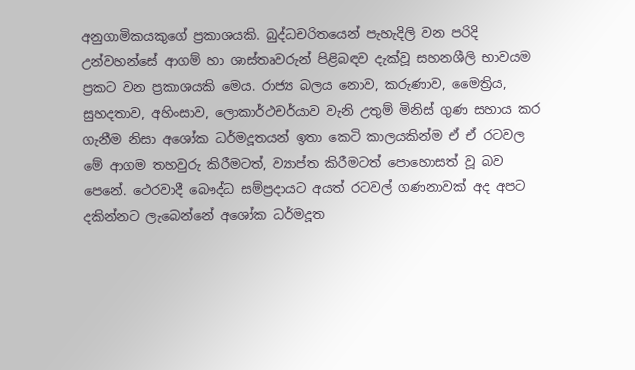අනුගාමිකයකුගේ ප්‍රකාශයකි. බුද්ධචරිතයෙන් පැහැදිලි වන පරිදි උන්වහන්සේ ආගම් හා ශාස්තෘවරුන් පිළිබඳව දැක්වූ සහනශීලි භාවයම ප්‍රකට වන ප්‍රකාශයකි මෙය. රාජ්‍ය බලය නොව, කරුණාව, මෛත්‍රිය, සුහදතාව, අහිංසාව, ලොකාර්ථචර්යාව වැනි උතුම් මිනිස් ගුණ සහාය කර ගැනීම නිසා අශෝක ධර්මදූතයන් ඉතා කෙටි කාලයකින්ම ඒ ඒ රටවල මේ ආගම තහවුරු කිරීමටත්, ව්‍යාප්ත කිරීමටත් පොහොසත් වූ බව පෙනේ. ථෙරවාදී බෞද්ධ සම්ප්‍රදායට අයත් රටවල් ගණනාවක් අද අපට දකින්නට ලැබෙන්නේ අශෝක ධර්මදූත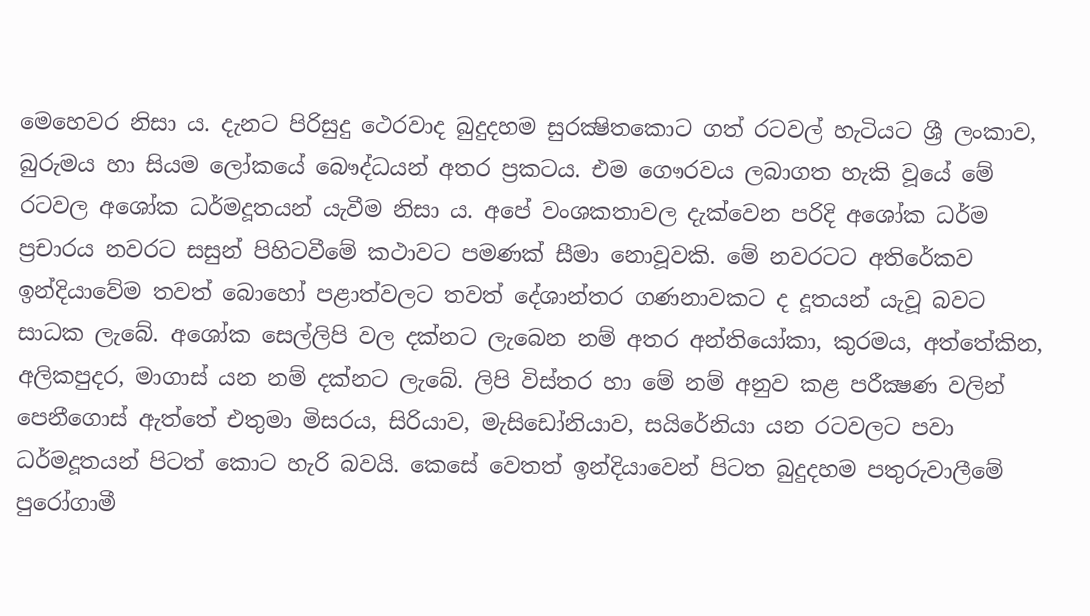මෙහෙවර නිසා ය. දැනට පිරිසුදු ථෙරවාද බුදුදහම සුරක්‍ෂිතකොට ගත් රටවල් හැටියට ශ්‍රී ලංකාව, බුරුමය හා සියම ලෝකයේ බෞද්ධයන් අතර ප්‍රකටය. එම ගෞරවය ලබාගත හැකි වූයේ මේ රටවල අශෝක ධර්මදූතයන් යැවීම නිසා ය. අපේ වංශකතාවල දැක්වෙන පරිදි අශෝක ධර්ම ප්‍රචාරය නවරට සසුන් පිහිටවීමේ කථාවට පමණක් සීමා නොවූවකි. මේ නවරටට අතිරේකව ඉන්දියාවේම තවත් බොහෝ පළාත්වලට තවත් දේශාන්තර ගණනාවකට ද දූතයන් යැවූ බවට සාධක ලැබේ. අශෝක සෙල්ලිපි වල දක්නට ලැබෙන නම් අතර අන්තියෝකා, කුරමය, අත්තේකින, අලිකපුදර, මාගාස් යන නම් දක්නට ලැබේ. ලිපි විස්තර හා මේ නම් අනුව කළ පරීක්‍ෂණ වලින් පෙනීගොස් ඇත්තේ එතුමා මිසරය, සිරියාව, මැසිඩෝනියාව, සයිරේනියා යන රටවලට පවා ධර්මදූතයන් පිටත් කොට හැරි බවයි. කෙසේ වෙතත් ඉන්දියාවෙන් පිටත බුදුදහම පතුරුවාලීමේ පුරෝගාමී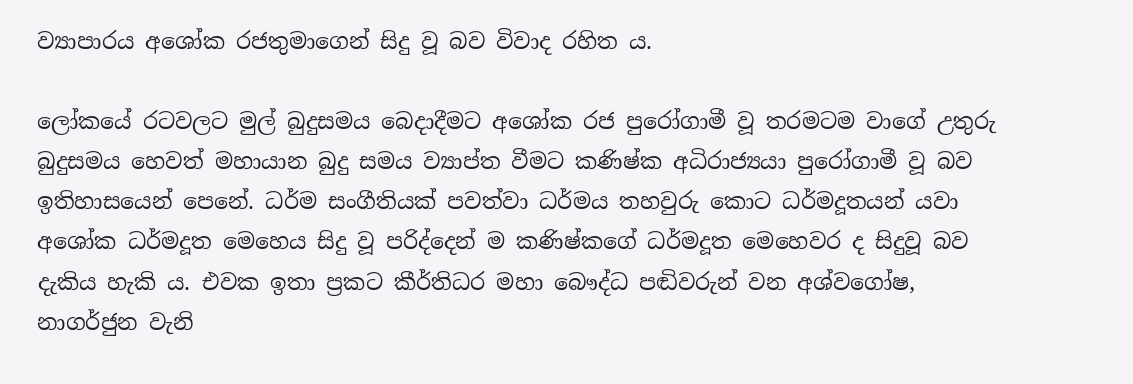ව්‍යාපාරය අශෝක රජතුමාගෙන් සිදු වූ බව විවාද රහිත ය.

ලෝකයේ රටවලට මුල් බුදුසමය බෙදාදීමට අශෝක රජ පුරෝගාමී වූ තරමටම වාගේ උතුරු බුදුසමය හෙවත් මහායාන බුදු සමය ව්‍යාප්ත වීමට කණිෂ්ක අධිරාජ්‍යයා පුරෝගාමී වූ බව ඉතිහාසයෙන් පෙනේ. ධර්ම සංගීතියක් පවත්වා ධර්මය තහවුරු කොට ධර්මදූතයන් යවා අශෝක ධර්මදූත මෙහෙය සිදු වූ පරිද්දෙන් ම කණිෂ්කගේ ධර්මදූත මෙහෙවර ද සිදුවූ බව දැකිය හැකි ය. එවක ඉතා ප්‍රකට කීර්තිධර මහා බෞද්ධ පඬිවරුන් වන අශ්වගෝෂ, නාගර්ජුන වැනි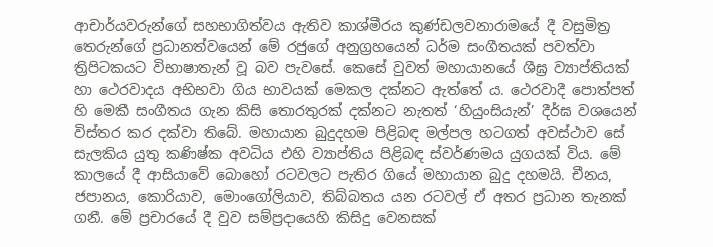ආචාර්යවරුන්ගේ සහභාගිත්වය ඇතිව කාශ්මීරය කුණ්ඩලවනාරාමයේ දී වසුමිත්‍ර තෙරුන්ගේ ප්‍රධානත්වයෙන් මේ රජුගේ අනුග්‍රහයෙන් ධර්ම සංගීතයක් පවත්වා ත්‍රිපිටකයට විභාෂාතැන් වූ බව පැවසේ. කෙසේ වුවත් මහායානයේ ශීඝ්‍ර ව්‍යාප්තියක් හා ථෙරවාදය අභිභවා ගිය භාවයක් මෙකල දක්නට ඇත්තේ ය. ථෙරවාදී පොත්පත් හි මෙකී සංගීතය ගැන කිසි තොරතුරක් දක්නට නැතත් ‘හියුංසියැන්’ දීර්ඝ වශයෙන් විස්තර කර දක්වා තිබේ. මහායාන බුදුදහම පිළිබඳ මල්පල හටගත් අවස්ථාව සේ සැලකිය යුතු කණිෂ්ක අවධිය එහි ව්‍යාප්තිය පිළිබඳ ස්වර්ණමය යුගයක් විය. මේ කාලයේ දී ආසියාවේ බොහෝ රටවලට පැතිර ගියේ මහායාන බුදු දහමයි. චීනය, ජපානය, කොරියාව, මොංගෝලියාව, තිබ්බතය යන රටවල් ඒ අතර ප්‍රධාන තැනක් ගනී. මේ ප්‍රචාරයේ දී වුව සම්ප්‍රදායෙහි කිසිදු වෙනසක්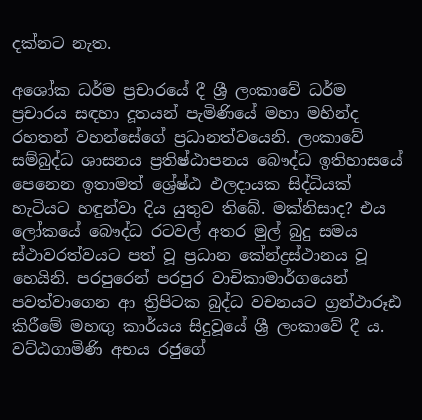දක්නට නැත.

අශෝක ධර්ම ප්‍රචාරයේ දී ශ්‍රී ලංකාවේ ධර්ම ප්‍රචාරය සඳහා දූතයන් පැමිණියේ මහා මහින්ද රහතන් වහන්සේගේ ප්‍රධානත්වයෙනි. ලංකාවේ සම්බුද්ධ ශාසනය ප්‍රතිෂ්ඨාපනය බෞද්ධ ඉතිහාසයේ පෙනෙන ඉතාමත් ශ්‍රේෂ්ඨ ඵලදායක සිද්ධියක් හැටියට හඳුන්වා දිය යුතුව තිබේ. මක්නිසාද? එය ලෝකයේ බෞද්ධ රටවල් අතර මුල් බුදු සමය ස්ථාවරත්වයට පත් වූ ප්‍රධාන කේන්ද්‍රස්ථානය වූ හෙයිනි. පරපුරෙන් පරපුර වාචිකාමාර්ගයෙන් පවත්වාගෙන ආ ත්‍රිපිටක බුද්ධ වචනයට ග්‍රන්ථාරූඪ කිරීමේ මහඟු කාර්යය සිදුවූයේ ශ්‍රී ලංකාවේ දී ය. වට්ඨගාමිණි අභය රජුගේ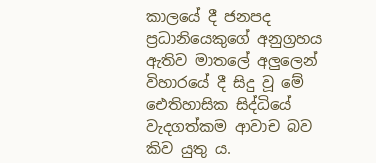කාලයේ දී ජනපද ප්‍රධානියෙකුගේ අනුග්‍රහය ඇතිව මාතලේ අලුලෙන් විහාරයේ දී සිදු වූ මේ ඓතිහාසික සිද්ධියේ වැදගත්කම ආවාච බව කිව යුතු ය.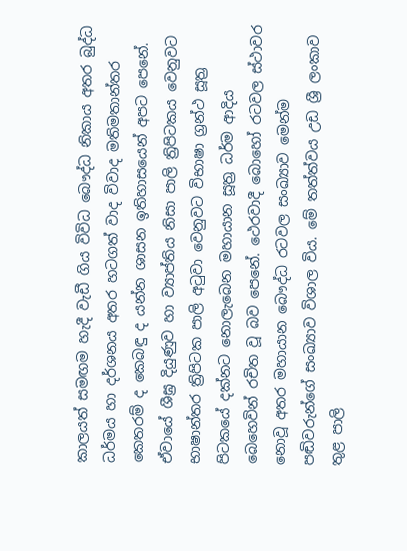කාලයත් සමඟම හැදී වැඩී ගිය විවිධ බෞද්ධ නිකාය අතර බුද්ධ ධර්මය හා දර්ශනය අතර හටගත් වාද විවාද මතිමතාන්තර කෙතරම් ද කෙබඳු ද යන්න ශාසන ඉතිහාසයෙන් අපට පෙනේ. ඒවායේ ශීඝ්‍ර දියුණුව හා ව්‍යාප්තිය නිසා පාලි ත්‍රිපිටකය වෙනුවට භාෂාන්තර ත්‍රිපිටක පාලි අටුවා වෙනුවට විභාෂා ග්‍රන්ථ සූත්‍ර පිටකයේ දක්නට නොලැබෙන මහායාන සූත්‍ර ධර්ම ආදිය බෙහෙවින් රචිත වූ බව පෙනේ. ථෙරවාදී බොහෝ රටවල ස්ථාවර නොවූ අතර මහායාන බෞද්ධ රටවල සංඛ්‍යාව මෙන්ම පඬිවරුන්ගේ සංඛ්‍යාව විශාල විය. මේ තත්ත්වය උඩ ශ්‍රී ලංකාව තුළ පාලි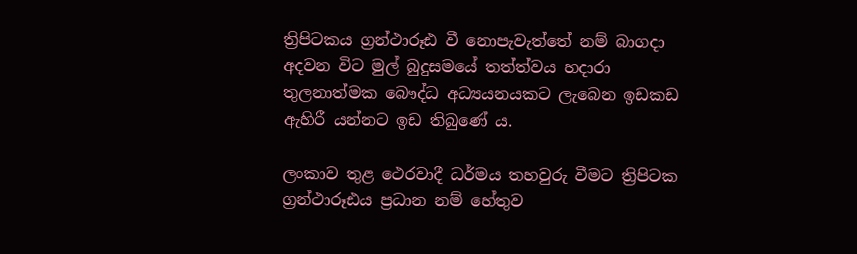ත්‍රිපිටකය ග්‍රන්ථාරූඪ වී නොපැවැත්තේ නම් බාගදා අදවන විට මුල් බුදුසමයේ තත්ත්වය හදාරා තුලනාත්මක බෞද්ධ අධ්‍යයනයකට ලැබෙන ඉඩකඩ ඇහිරී යන්නට ඉඩ තිබුණේ ය.

ලංකාව තුළ ථෙරවාදී ධර්මය තහවුරු වීමට ත්‍රිපිටක ග්‍රන්ථාරූඪය ප්‍රධාන නම් හේතුව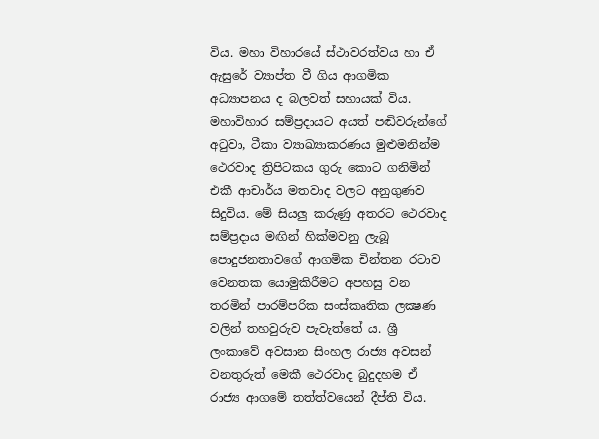විය. මහා විහාරයේ ස්ථාවරත්වය හා ඒ ඇසුරේ ව්‍යාප්ත වී ගිය ආගමික අධ්‍යාපනය ද බලවත් සහායක් විය. මහාවිහාර සම්ප්‍රදායට අයත් පඬිවරුන්ගේ අටුවා, ටීකා ව්‍යාඛ්‍යාකරණය මුළුමනින්ම ථෙරවාද ත්‍රිපිටකය ගුරු කොට ගනිමින් එකී ආචාර්ය මතවාද වලට අනුගුණව සිදුවිය. මේ සියලු කරුණු අතරට ථෙරවාද සම්ප්‍රදාය මඟින් හික්මවනු ලැබූ පොදුජනතාවගේ ආගමික චින්තන රටාව වෙනතක යොමුකිරීමට අපහසු වන තරමින් පාරම්පරික සංස්කෘතික ලක්‍ෂණ වලින් තහවුරුව පැවැත්තේ ය. ශ්‍රී ලංකාවේ අවසාන සිංහල රාජ්‍ය අවසන් වනතුරුත් මෙකී ථෙරවාද බුදුදහම ඒ රාජ්‍ය ආගමේ තත්ත්වයෙන් දීප්ති විය.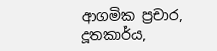ආගමික ප්‍රචාර, දූතකාර්ය,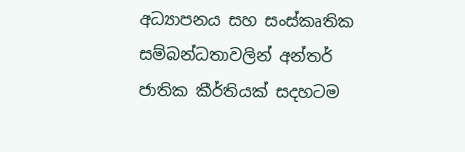අධ්‍යාපනය සහ සංස්කෘතික සම්බන්ධතාවලින් අන්තර් ජාතික කීර්තියක් සදහටම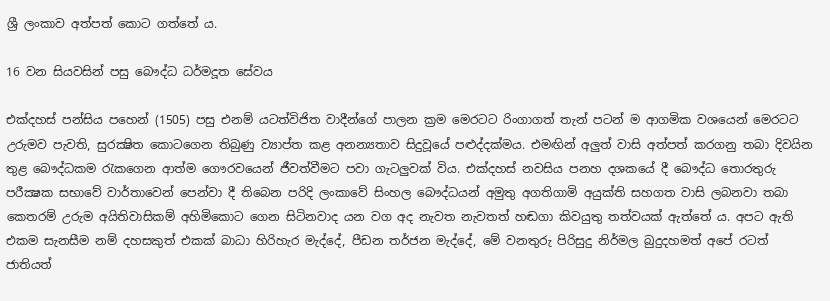ශ්‍රී ලංකාව අත්පත් කොට ගත්තේ ය.

16 වන සියවසින් පසු බෞද්ධ ධර්මදූත සේවය

එක්දහස් පන්සිය පහෙන් (1505) පසු එනම් යටත්විජිත වාදීන්ගේ පාලන ක්‍රම මෙරටට රිංගාගත් තැන් පටන් ම ආගමික වශයෙන් මෙරටට උරුමව පැවති, සුරක්‍ෂිත කොටගෙන තිබුණු ව්‍යාප්ත කළ අනන්‍යතාව සිදුවූයේ පළුද්දක්මය. එමඟින් අලුත් වාසි අත්පත් කරගනු තබා දිවයින තුළ බෞද්ධකම රැකගෙන ආත්ම ගෞරවයෙන් ජීවත්වීමට පවා ගැටලුවක් විය. එක්දහස් නවසිය පනහ දශකයේ දී බෞද්ධ තොරතුරු පරීක්‍ෂක සභාවේ වාර්තාවෙන් පෙන්වා දී තිබෙන පරිදි ලංකාවේ සිංහල බෞද්ධයන් අමුතු අගතිගාමි අයුක්ති සහගත වාසි ලබනවා තබා කෙතරම් උරුම අයිතිවාසිකම් අහිමිකොට ගෙන සිටිනවාද යන වග අද නැවත නැවතත් හඬගා කිවයුතු තත්වයක් ඇත්තේ ය. අපට ඇති එකම සැනසීම නම් දහසකුත් එකක් බාධා හිරිහැර මැද්දේ, පීඩන තර්ජන මැද්දේ, මේ වනතුරු පිරිසුදු නිර්මල බුදුදහමත් අපේ රටත් ජාතියත්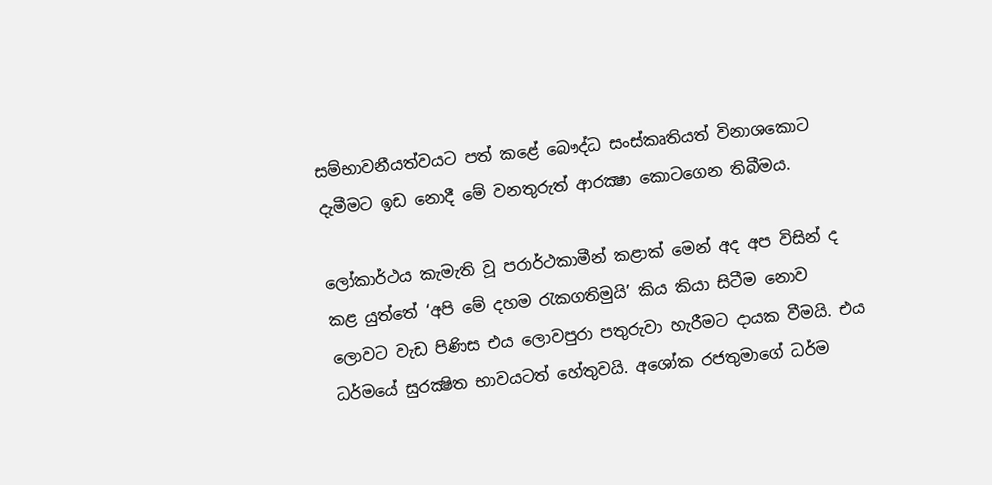සම්භාවනීයත්වයට පත් කළේ බෞද්ධ සංස්කෘතියත් විනාශකොට දැමීමට ඉඩ නොදී මේ වනතුරුත් ආරක්‍ෂා කොටගෙන තිබීමය.

ලෝකාර්ථය කැමැති වූ පරාර්ථකාමීන් කළාක් මෙන් අද අප විසින් ද කළ යුත්තේ ‘අපි මේ දහම රැකගතිමුයි’ කිය කියා සිටීම නොව ලොවට වැඩ පිණිස එය ලොවපුරා පතුරුවා හැරීමට දායක වීමයි. එය ධර්මයේ සුරක්‍ෂිත භාවයටත් හේතුවයි. අශෝක රජතුමාගේ ධර්ම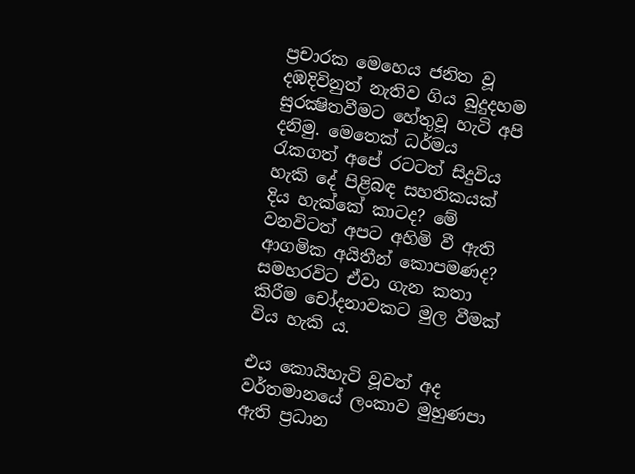ප්‍රචාරක මෙහෙය ජනිත වූ දඹදිවිනුත් නැතිව ගිය බුදුදහම සුරක්‍ෂිතවීමට හේතුවූ හැටි අපි දනිමු. මෙතෙක් ධර්මය රැකගත් අපේ රටටත් සිදුවිය හැකි දේ පිළිබඳ සහතිකයක් දිය හැක්කේ කාටද? මේ වනවිටත් අපට අහිමි වී ඇති ආගමික අයිතීන් කොපමණද? සමහරවිට ඒවා ගැන කතා කිරීම චෝදනාවකට මුල වීමක් විය හැකි ය.

එය කොයිහැටි වූවත් අද වර්තමානයේ ලංකාව මුහුණපා ඇති ප්‍රධාන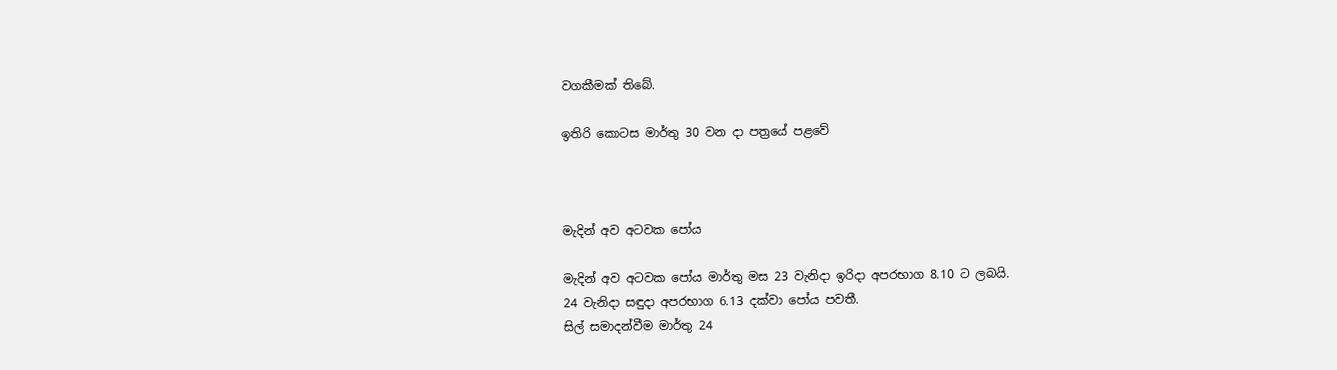වගකීමක් තිබේ.

ඉතිරි කොටස මාර්තු 30 වන දා පත්‍රයේ පළවේ



මැදින් අව අටවක පෝය

මැදින් අව අටවක පෝය මාර්තු මස 23 වැනිදා ඉරිදා අපරභාග 8.10 ට ලබයි.
24 වැනිදා සඳුදා අපරභාග 6.13 දක්වා පෝය පවතී.
සිල් සමාදන්වීම මාර්තු 24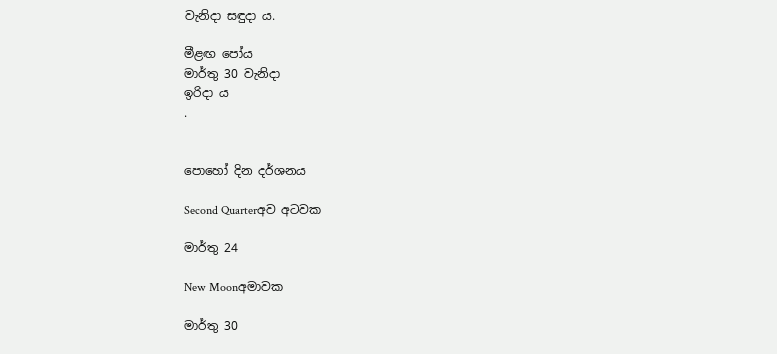වැනිදා සඳුදා ය.

මීළඟ පෝය
මාර්තු 30 වැනිදා
ඉරිදා ය
.


පොහෝ දින දර්ශනය

Second Quarterඅව අටවක

මාර්තු 24

New Moonඅමාවක

මාර්තු 30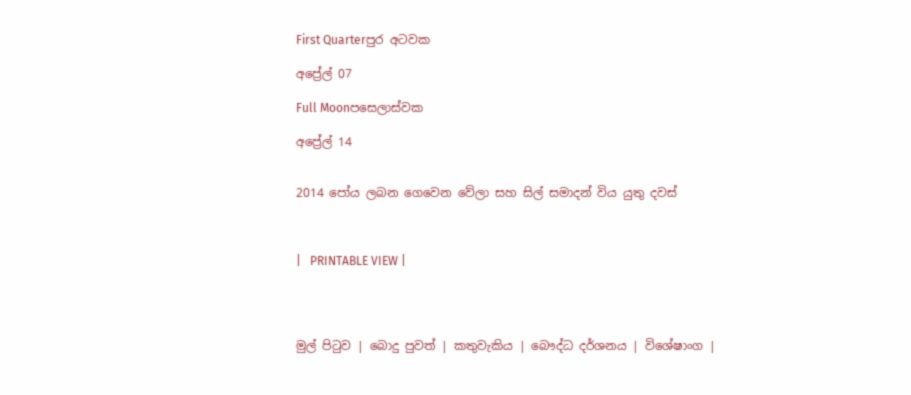First Quarterපුර අටවක

අප්‍රේල් 07

Full Moonපසෙලාස්වක

අප්‍රේල් 14


2014 පෝය ලබන ගෙවෙන වේලා සහ සිල් සමාදන් විය යුතු දවස්



|   PRINTABLE VIEW |




මුල් පිටුව | බොදු පුවත් | කතුවැකිය | බෞද්ධ දර්ශනය | විශේෂාංග |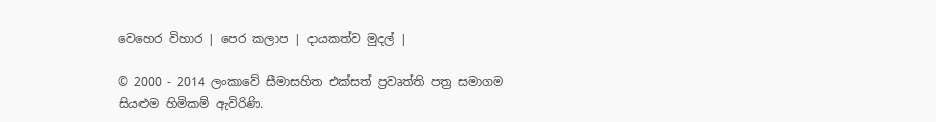වෙහෙර විහාර | පෙර කලාප | දායකත්ව මුදල් |

© 2000 - 2014 ලංකාවේ සීමාසහිත එක්සත් ප්‍රවෘත්ති පත්‍ර සමාගම
සියළුම හිමිකම් ඇවිරිණි.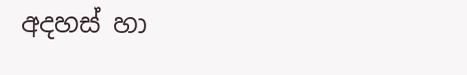අදහස් හා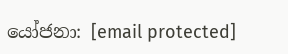යෝජනා: [email protected]